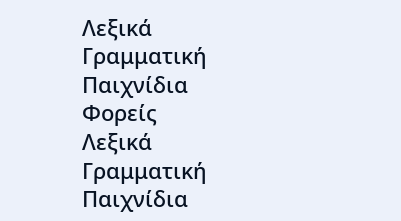Λεξικά
Γραμματική
Παιχνίδια
Φορείς
Λεξικά
Γραμματική
Παιχνίδια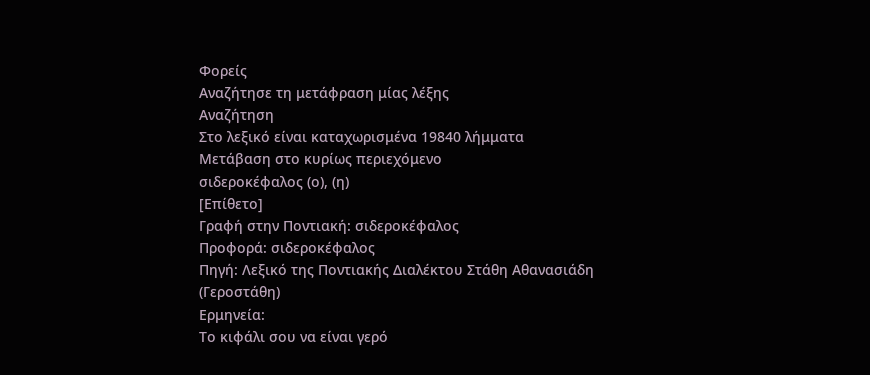Φορείς
Αναζήτησε τη μετάφραση μίας λέξης
Αναζήτηση
Στο λεξικό είναι καταχωρισμένα 19840 λήμματα
Μετάβαση στο κυρίως περιεχόμενο
σιδεροκέφαλος (ο), (η)
[Επίθετο]
Γραφή στην Ποντιακή: σιδεροκέφαλος
Προφορά: σιδεροκέφαλος
Πηγή: Λεξικό της Ποντιακής Διαλέκτου Στάθη Αθανασιάδη (Γεροστάθη)
Ερμηνεία:
Το κιφάλι σου να είναι γερό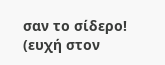σαν το σίδερο! (ευχή στον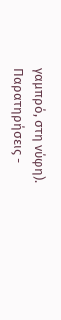γαμπρό, στη νύφη).
Παρατηρήσεις -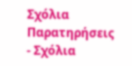Σχόλια
Παρατηρήσεις - Σχόλια